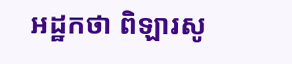អដ្ឋកថា ពិឡារសូ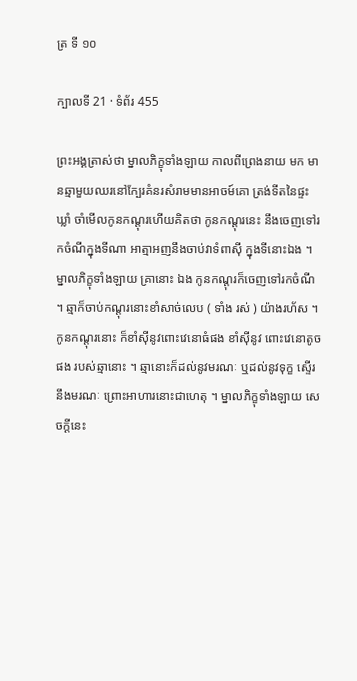ត្រ ទី ១០

ក្បាលទី 21 · ទំព័រ 455

ព្រះអង្គត្រាស់ថា ម្នាលភិក្ខុទាំងឡាយ កាលពីព្រេងនាយ មក មានឆ្មាមួយឈរនៅក្បែរគំនរសំរាមមានអាចម៍គោ ត្រង់ទីតនៃផ្ទះ ឃ្លាំ ចាំមើលកូនកណ្តុរហើយគិតថា កូនកណ្តុរនេះ នឹងចេញទៅរកចំណីក្នុងទីណា អាត្មាអញនឹងចាប់វាទំពាស៊ី ក្នុងទីនោះឯង ។ ម្នាលភិក្ខុទាំងឡាយ គ្រានោះ ឯង កូនកណ្តុរក៏ចេញទៅរកចំណី ។ ឆ្មាក៏ចាប់កណ្តុរនោះខាំសាច់លេប ( ទាំង រស់ ) យ៉ាងរហ័ស ។ កូនកណ្តុរនោះ ក៏ខាំស៊ីនូវពោះវេនោធំផង ខាំស៊ីនូវ ពោះវេនោតូចផង របស់ឆ្មានោះ ។ ឆ្មានោះក៏ដល់នូវមរណៈ ឬដល់នូវទុក្ខ ស្ទើរនឹងមរណៈ ព្រោះអាហារនោះជាហេតុ ។ ម្នាលភិក្ខុទាំងឡាយ សេចក្តីនេះ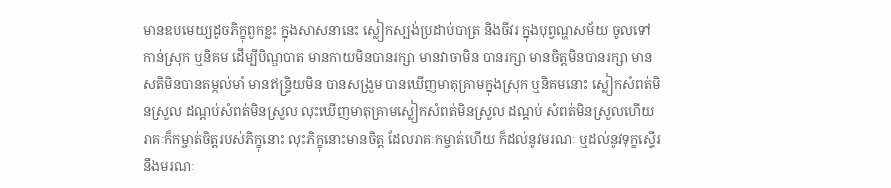មានឧបមេយ្យដូចភិក្ខុពួកខ្លះ ក្នុងសាសនានេះ ស្លៀកស្បង់ប្រដាប់បាត្រ និងចីវរ ក្នុងបុព្វណ្ហសម័យ ចូលទៅ កាន់ស្រុក ឬនិគម ដើម្បីបិណ្ឌបាត មានកាយមិនបានរក្សា មានវាចាមិន បានរក្សា មានចិត្តមិនបានរក្សា មានសតិមិនបានតម្កល់មាំ មានឥន្ទ្រិយមិន បានសង្រួម បានឃើញមាតុគ្រាមក្នុងស្រុក ឬនិគមនោះ ស្លៀកសំពត់មិនស្រួល ដណ្តប់សំពត់មិនស្រួល លុះឃើញមាតុគ្រាមស្លៀកសំពត់មិនស្រួល ដណ្តប់ សំពត់មិនស្រួលហើយ រាគៈក៏កម្ចាត់ចិត្តរបស់ភិក្ខុនោះ លុះភិក្ខុនោះមានចិត្ត ដែលរាគៈកម្ចាត់ហើយ ក៏ដល់នូវមរណៈ ឬដល់នូវទុក្ខស្ទើរនឹងមរណៈ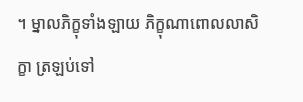។ ម្នាលភិក្ខុទាំងឡាយ ភិក្ខុណាពោលលាសិក្ខា ត្រឡប់ទៅ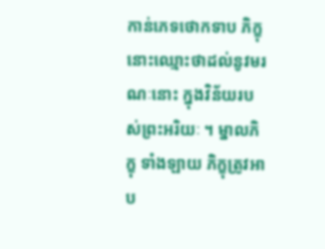កាន់ភេទថោកទាប ភិក្ខុនោះឈ្មោះថាដល់នូវមរណៈនោះ ក្នុងវិន័យរបស់ព្រះអរិយៈ ។ ម្នាលភិក្ខុ ទាំងឡាយ ភិក្ខុត្រូវអាប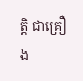ត្តិ ជាគ្រឿង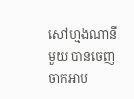សៅហ្មងណានីមួយ បានចេញចាកអាប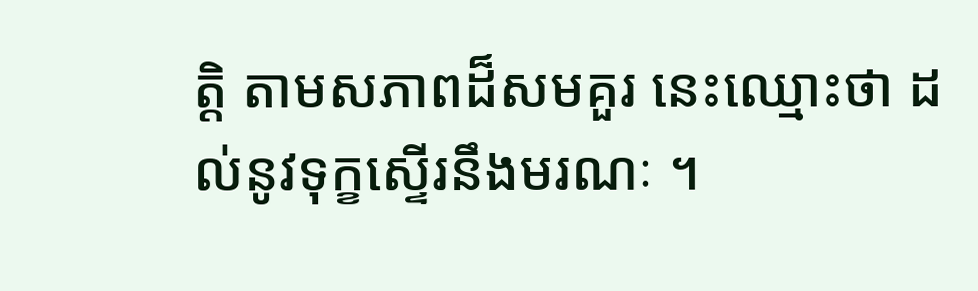ត្តិ តាមសភាពដ៏សមគួរ នេះឈ្មោះថា ដល់នូវទុក្ខស្ទើរនឹងមរណៈ ។